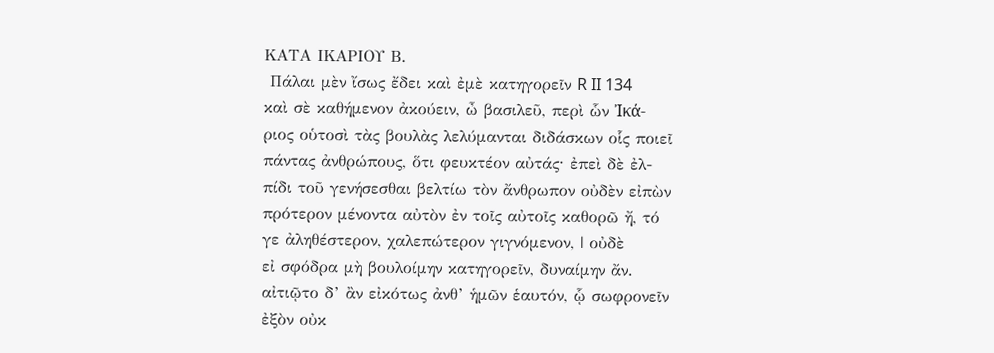ΚΑΤΑ ΙΚΑΡΙΟΥ Β.
 Πάλαι μὲν ἴσως ἔδει καὶ ἐμὲ κατηγορεῖν R II 134
καὶ σὲ καθήμενον ἀκούειν, ὦ βασιλεῦ, περὶ ὧν Ἰκά-
ριος οὑτοσὶ τὰς βουλὰς λελύμανται διδάσκων οἷς ποιεῖ
πάντας ἀνθρώπους, ὅτι φευκτέον αὐτάς· ἐπεὶ δὲ ἐλ-
πίδι τοῦ γενήσεσθαι βελτίω τὸν ἄνθρωπον οὐδὲν εἰπὼν
πρότερον μένοντα αὐτὸν ἐν τοῖς αὐτοῖς καθορῶ ἤ, τό
γε ἀληθέστερον, χαλεπώτερον γιγνόμενον, | οὐδὲ
εἰ σφόδρα μὴ βουλοίμην κατηγορεῖν, δυναίμην ἄν.
αἰτιῷτο δ’ ἂν εἰκότως ἀνθ’ ἡμῶν ἑαυτόν, ᾧ σωφρονεῖν
ἐξὸν οὐκ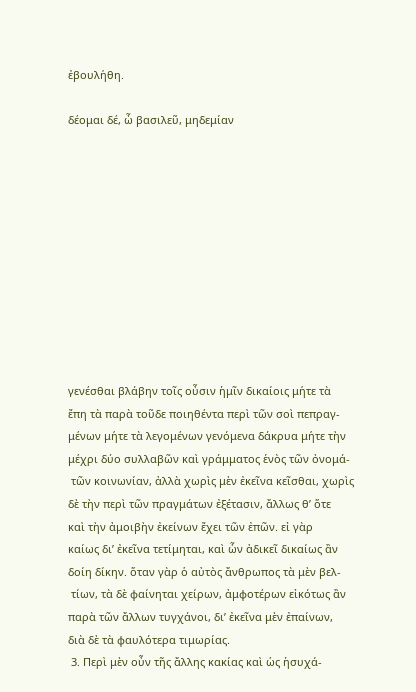ἐβουλήθη.

δέομαι δέ, ὦ βασιλεῦ, μηδεμίαν











γενέσθαι βλάβην τοῖς οὖσιν ἡμῖν δικαίοις μήτε τὰ
ἔπη τὰ παρὰ τοῦδε ποιηθέντα περὶ τῶν σοὶ πεπραγ-
μένων μήτε τὰ λεγομένων γενόμενα δάκρυα μήτε τὴν
μέχρι δύο συλλαβῶν καὶ γράμματος ἑνὸς τῶν ὀνομά-
 τῶν κοινωνίαν, ἀλλὰ χωρὶς μὲν ἐκεῖνα κεῖσθαι, χωρὶς
δὲ τὴν περὶ τῶν πραγμάτων ἐξέτασιν, ἄλλως θ’ ὅτε
καὶ τὴν ἀμοιβὴν ἐκείνων ἔχει τῶν ἐπῶν. εἰ γὰρ
καίως δι’ ἐκεῖνα τετίμηται, καὶ ὧν ἀδικεῖ δικαίως ἂν
δοίη δίκην. ὅταν γὰρ ὁ αὐτὸς ἄνθρωπος τὰ μὲν βελ-
 τίων, τὰ δὲ φαίνηται χείρων, ἀμφοτέρων εἰκότως ἂν
παρὰ τῶν ἄλλων τυγχάνοι, δι’ ἐκεῖνα μὲν ἐπαίνων,
διὰ δὲ τὰ φαυλότερα τιμωρίας.
 3. Περὶ μὲν οὖν τῆς ἄλλης κακίας καὶ ὡς ἡσυχά-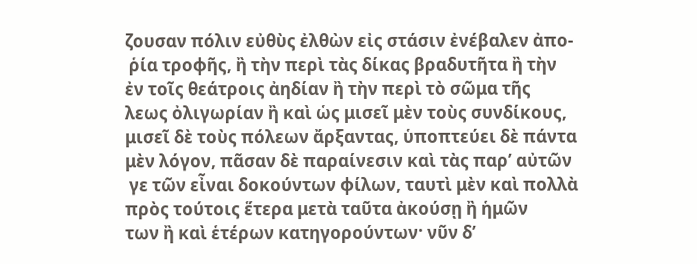ζουσαν πόλιν εὐθὺς ἐλθὼν εἰς στάσιν ἐνέβαλεν ἀπο-
 ῥία τροφῆς, ἢ τὴν περὶ τὰς δίκας βραδυτῆτα ἢ τὴν
ἐν τοῖς θεάτροις ἀηδίαν ἢ τὴν περὶ τὸ σῶμα τῆς
λεως ὀλιγωρίαν ἢ καὶ ὡς μισεῖ μὲν τοὺς συνδίκους,
μισεῖ δὲ τοὺς πόλεων ἄρξαντας, ὑποπτεύει δὲ πάντα
μὲν λόγον, πᾶσαν δὲ παραίνεσιν καὶ τὰς παρ’ αὐτῶν
 γε τῶν εἶναι δοκούντων φίλων, ταυτὶ μὲν καὶ πολλὰ
πρὸς τούτοις ἕτερα μετὰ ταῦτα ἀκούσῃ ἢ ἡμῶν
των ἢ καὶ ἑτέρων κατηγορούντων· νῦν δ’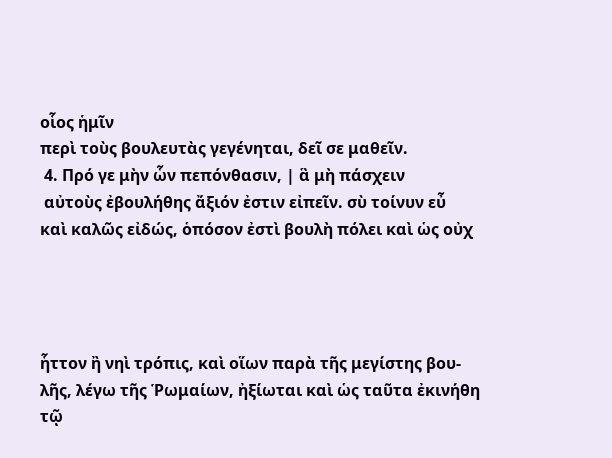οἷος ἡμῖν
περὶ τοὺς βουλευτὰς γεγένηται, δεῖ σε μαθεῖν.
 4. Πρό γε μὴν ὧν πεπόνθασιν, | ἃ μὴ πάσχειν
 αὐτοὺς ἐβουλήθης ἄξιόν ἐστιν εἰπεῖν. σὺ τοίνυν εὖ
καὶ καλῶς εἰδώς, ὁπόσον ἐστὶ βουλὴ πόλει καὶ ὡς οὐχ




ἧττον ἢ νηὶ τρόπις, καὶ οἵων παρὰ τῆς μεγίστης βου-
λῆς, λέγω τῆς Ῥωμαίων, ἠξίωται καὶ ὡς ταῦτα ἐκινήθη
τῷ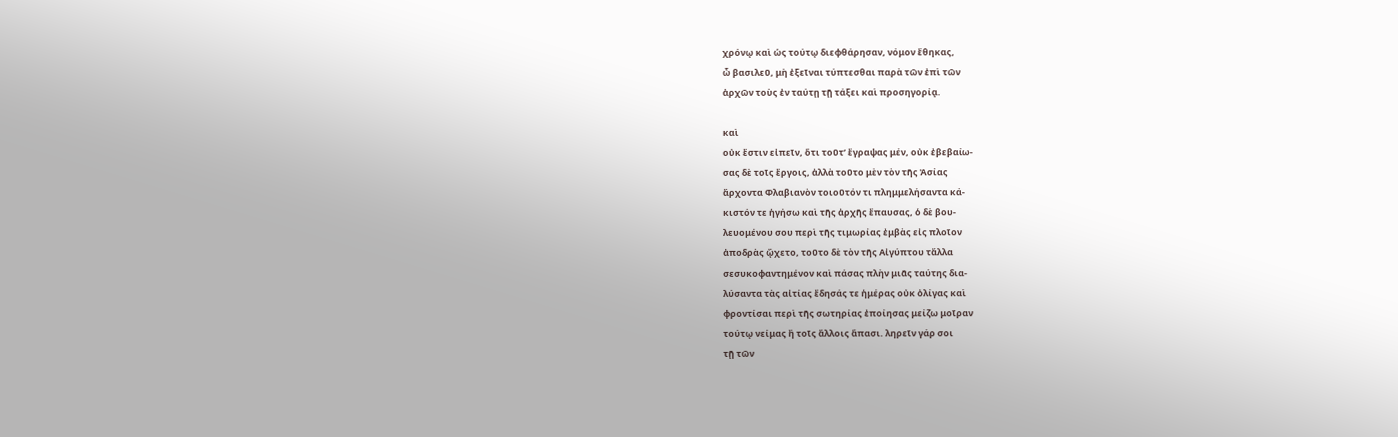χρόνῳ καὶ ὡς τούτῳ διεφθάρησαν, νόμον ἔθηκας,
ὦ βασιλεῦ, μὴ ἐξεῖναι τύπτεσθαι παρὰ τῶν ἐπὶ τῶν
ἀρχῶν τοὺς ἐν ταύτῃ τῇ τάξει καὶ προσηγορίᾳ.

καὶ
οὐκ ἔστιν εἰπεῖν, ὅτι τοῦτ’ ἔγραψας μέν, οὐκ ἐβεβαίω-
σας δὲ τοῖς ἔργοις, ἀλλὰ τοῦτο μὲν τὸν τῆς Ἀσίας
ἄρχοντα Φλαβιανὸν τοιοῦτόν τι πλημμελήσαντα κά-
κιστόν τε ἡγήσω καὶ τῆς ἀρχῆς ἔπαυσας, ὁ δὲ βου-
λευομένου σου περὶ τῆς τιμωρίας ἐμβὰς εἰς πλοῖον
ἀποδρὰς ᾤχετο, τοῦτο δὲ τὸν τῆς Αἰγύπτου τἄλλα
σεσυκοφαντημένον καὶ πάσας πλὴν μιᾶς ταύτης δια-
λύσαντα τὰς αἰτίας ἔδησάς τε ἡμέρας οὐκ ὀλίγας καὶ
φροντίσαι περὶ τῆς σωτηρίας ἐποίησας μείζω μοῖραν
τούτῳ νείμας ἢ τοῖς ἄλλοις ἅπασι. ληρεῖν γάρ σοι
τῇ τῶν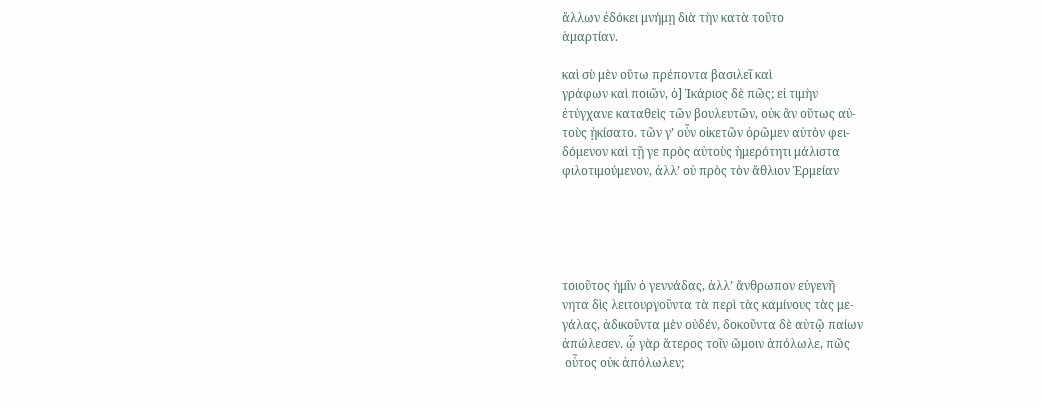ἄλλων ἐδόκει μνήμῃ διὰ τὴν κατὰ τοῦτο
ἁμαρτίαν.

καὶ σὺ μὲν οὕτω πρέποντα βασιλεῖ καὶ
γράφων καὶ ποιῶν, ὁ] Ἰκάριος δὲ πῶς; εἰ τιμὴν
ἐτύγχανε καταθεὶς τῶν βουλευτῶν, οὐκ ἂν οὕτως αὐ-
τοὺς ᾐκίσατο. τῶν γ’ οὖν οἰκετῶν ὁρῶμεν αὐτὸν φει-
δόμενον καὶ τῇ γε πρὸς αὐτοὺς ἡμερότητι μάλιστα
φιλοτιμούμενον, ἀλλ’ οὐ πρὸς τὸν ἄθλιον Ἑρμείαν





τοιοῦτος ἡμῖν ὁ γεννάδας, ἀλλ’ ἄνθρωπον εὐγενῆ
νητα δὶς λειτουργοῦντα τὰ περὶ τὰς καμίνους τὰς με-
γάλας, ἀδικοῦντα μὲν οὐδέν, δοκοῦντα δὲ αὐτῷ παίων
ἀπώλεσεν. ᾧ γὰρ ἅτερος τοῖν ὤμοιν ἀπόλωλε, πῶς
 οὗτος οὐκ ἀπόλωλεν;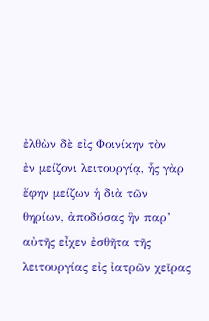ἐλθὼν δὲ εἰς Φοινίκην τὸν
ἐν μείζονι λειτουργίᾳ, ἧς γὰρ ἔφην μείζων ἡ διὰ τῶν
θηρίων, ἀποδύσας ἣν παρ’ αὐτῆς εἶχεν ἐσθῆτα τῆς
λειτουργίας εἰς ἰατρῶν χεῖρας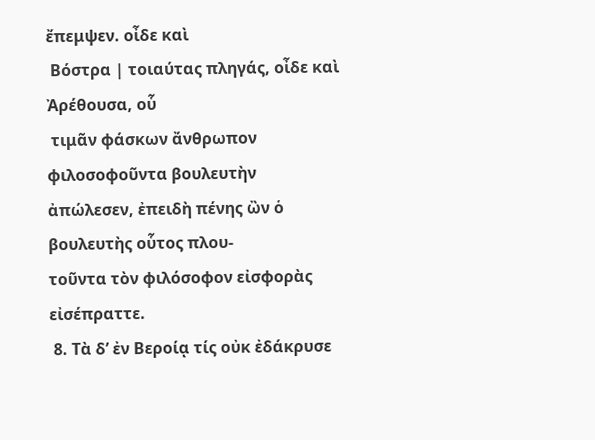ἔπεμψεν. οἶδε καὶ
 Βόστρα | τοιαύτας πληγάς, οἶδε καὶ Ἀρέθουσα, οὗ
 τιμᾶν φάσκων ἄνθρωπον φιλοσοφοῦντα βουλευτὴν
ἀπώλεσεν, ἐπειδὴ πένης ὢν ὁ βουλευτὴς οὗτος πλου-
τοῦντα τὸν φιλόσοφον εἰσφορὰς εἰσέπραττε.
 8. Τὰ δ’ ἐν Βεροίᾳ τίς οὐκ ἐδάκρυσε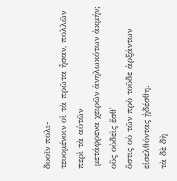δυοῖν πολι-
τευομένοιν οἱ τὰ πρῶτα ἦσαν, πολλῶν περὶ τὰ αὑτῶν
 μετάφρενα χειρῶν ἀνηλωκότων ἀκμήν; οὓς οὐδεὶς ἔσθ᾿
ὅστις οὐ τῶν πρὸ τοῦδε ἀρξάντων εἰσελθόντας ᾐδέσθη.
τὰ δὲ δὴ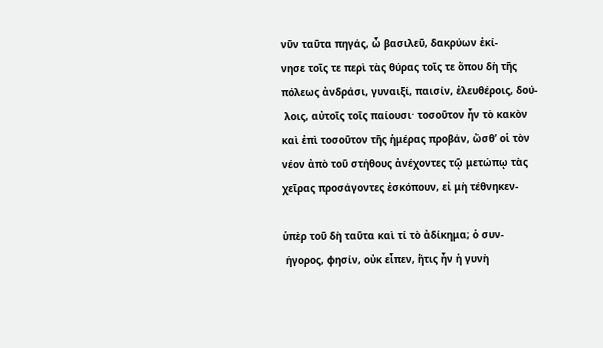νῦν ταῦτα πηγάς, ὦ βασιλεῦ, δακρύων ἐκί-
νησε τοῖς τε περὶ τὰς θύρας τοῖς τε ὅπου δὴ τῆς
πόλεως ἀνδράσι, γυναιξί, παισίν, ἐλευθέροις, δού-
 λοις, αὐτοῖς τοῖς παίουσι· τοσοῦτον ἦν τὸ κακὸν
καὶ ἐπὶ τοσοῦτον τῆς ἡμέρας προβάν, ὥσθ’ οἱ τὸν
νέον ἀπὸ τοῦ στήθους ἀνέχοντες τῷ μετώπῳ τὰς
χεῖρας προσάγοντες ἐσκόπουν, εἰ μὴ τέθνηκεν-

ὑπὲρ τοῦ δὴ ταῦτα καὶ τί τὸ ἀδίκημα; ὁ συν-
 ήγορος, φησίν, οὐκ εἶπεν, ἥτις ἦν ἡ γυνὴ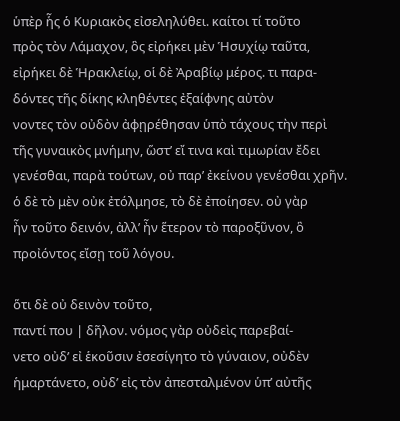ὑπὲρ ἧς ὁ Κυριακὸς εἰσεληλύθει. καίτοι τί τοῦτο
πρὸς τὸν Λάμαχον, ὃς εἰρήκει μὲν Ἡσυχίῳ ταῦτα,
εἰρήκει δὲ Ἡρακλείῳ, οἱ δὲ Ἀραβίῳ μέρος. τι παρα-
δόντες τῆς δίκης κληθέντες ἐξαίφνης αὐτὸν
νοντες τὸν οὐδὸν ἀφῃρέθησαν ὑπὸ τάχους τὴν περὶ
τῆς γυναικὸς μνήμην, ὥστ’ εἴ τινα καὶ τιμωρίαν ἔδει
γενέσθαι, παρὰ τούτων, οὐ παρ’ ἐκείνου γενέσθαι χρῆν.
ὁ δὲ τὸ μὲν οὐκ ἐτόλμησε, τὸ δὲ ἐποίησεν. οὐ γὰρ
ἦν τοῦτο δεινόν, ἀλλ’ ἦν ἕτερον τὸ παροξῦνον, ὃ
προἰόντος εἴσῃ τοῦ λόγου.

ὅτι δὲ οὐ δεινὸν τοῦτο,
παντί που | δῆλον. νόμος γὰρ οὐδεὶς παρεβαί-
νετο οὐδ’ εἰ ἑκοῦσιν ἐσεσίγητο τὸ γύναιον, οὐδὲν
ἡμαρτάνετο, οὐδ’ εἰς τὸν ἀπεσταλμένον ὑπ’ αὐτῆς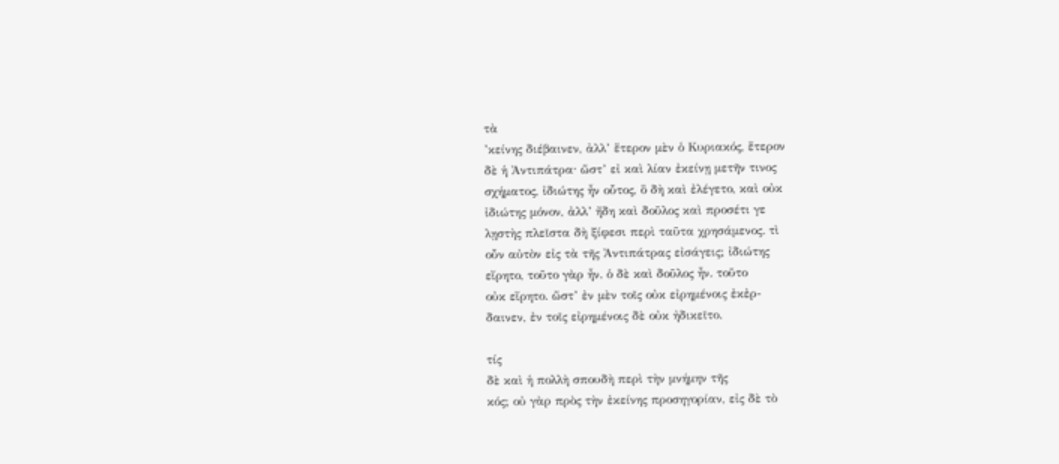τὰ
’κείνης διέβαινεν, ἀλλ’ ἕτερον μὲν ὁ Κυριακός, ἕτερον
δὲ ἡ Ἀντιπάτρα· ὥστ’ εἰ καὶ λίαν ἐκείνῃ μετῆν τινος
σχήματος, ἰδιώτης ἦν οὗτος, ὃ δὴ καὶ ἐλέγετο, καὶ οὐκ
ἰδιώτης μόνον, ἀλλ’ ἤδη καὶ δοῦλος καὶ προσέτι γε
λῃστὴς πλεῖστα δὴ ξίφεσι περὶ ταῦτα χρησάμενος. τὶ
οὖν αὐτὸν εἰς τὰ τῆς Ἀντιπάτρας εἰσάγεις; ἰδιώτης
εἴρητο, τοῦτο γὰρ ἦν. ὁ δὲ καὶ δοῦλος ἦν. τοῦτο
οὐκ εἴρητο. ὥστ’ ἐν μὲν τοῖς οὐκ εἰρημένοις ἐκἐρ-
δαινεν, ἐν τοῖς εἰρημένοις δὲ οὐκ ἠδικεῖτο.

τίς
δὲ καὶ ἡ πολλὴ σπουδὴ περὶ τὴν μνήμην τῆς
κός; οὐ γὰρ πρὸς τὴν ἐκείνης προσηγορίαν, εἰς δὲ τὸ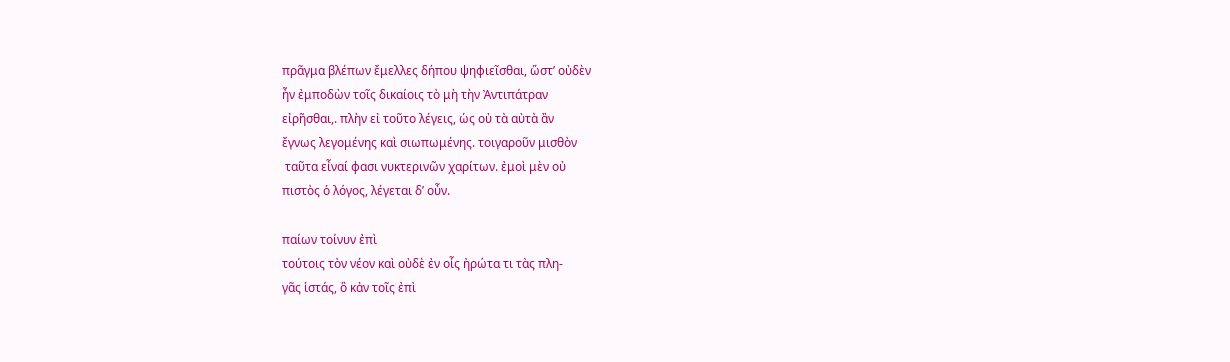πρᾶγμα βλέπων ἔμελλες δήπου ψηφιεῖσθαι, ὥστ’ οὐδὲν
ἦν ἐμποδὼν τοῖς δικαίοις τὸ μὴ τὴν Ἀντιπάτραν
εἰρῆσθαι,. πλὴν εἰ τοῦτο λέγεις, ὡς οὐ τὰ αὐτὰ ἂν
ἔγνως λεγομένης καὶ σιωπωμένης. τοιγαροῦν μισθὸν
 ταῦτα εἶναί φασι νυκτερινῶν χαρίτων. ἐμοὶ μὲν οὐ
πιστὸς ὁ λόγος, λέγεται δ’ οὖν.

παίων τοίνυν ἐπὶ
τούτοις τὸν νέον καὶ οὐδὲ ἐν οἷς ἠρώτα τι τὰς πλη-
γᾶς ἱστάς, ὃ κἀν τοῖς ἐπὶ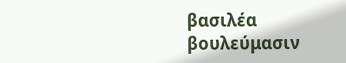βασιλέα βουλεύμασιν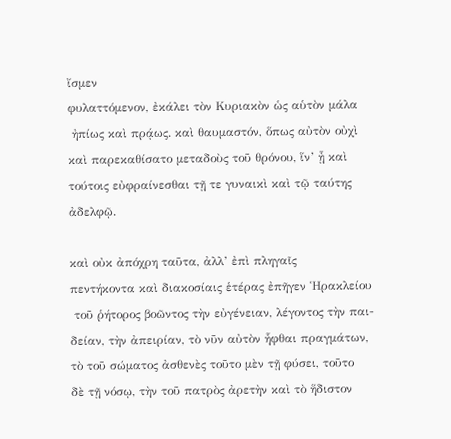ἴσμεν
φυλαττόμενον, ἐκάλει τὸν Κυριακὸν ὡς αὑτὸν μάλα
 ἠπίως καὶ πρᾴως. καὶ θαυμαστόν, ὅπως αὐτὸν οὐχὶ
καὶ παρεκαθίσατο μεταδοὺς τοῦ θρόνου, ἵν’ ᾖ καὶ
τούτοις εὐφραίνεσθαι τῇ τε γυναικὶ καὶ τῷ ταύτης
ἀδελφῷ.

καὶ οὐκ ἀπόχρη ταῦτα, ἀλλ’ ἐπὶ πληγαῖς
πεντήκοντα καὶ διακοσίαις ἑτέρας ἐπῆγεν Ἡρακλείου
 τοῦ ῥήτορος βοῶντος τὴν εὐγένειαν, λέγοντος τὴν παι-
δείαν, τὴν ἀπειρίαν, τὸ νῦν αὐτὸν ἧφθαι πραγμάτων,
τὸ τοῦ σώματος ἀσθενὲς τοῦτο μὲν τῇ φύσει, τοῦτο
δὲ τῇ νόσῳ, τὴν τοῦ πατρὸς ἀρετὴν καὶ τὸ ἥδιστον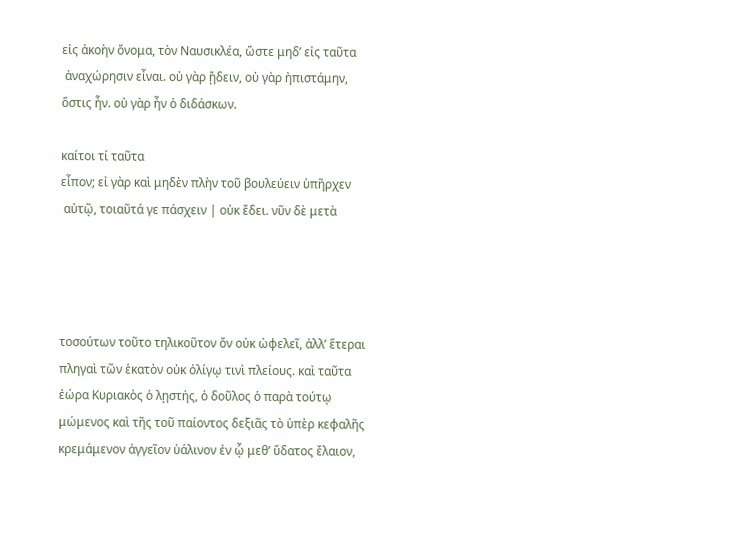εἰς ἀκοὴν ὄνομα, τὸν Ναυσικλέα, ὥστε μηδ’ εἰς ταῦτα
 ἀναχώρησιν εἶναι. οὐ γὰρ ᾔδειν, οὐ γὰρ ἠπιστάμην,
ὅστις ἦν. οὐ γὰρ ἦν ὁ διδάσκων.

καίτοι τί ταῦτα
εἶπον; εἰ γὰρ καὶ μηδὲν πλὴν τοῦ βουλεύειν ὑπῆρχεν
 αὐτῷ, τοιαῦτά γε πάσχειν | οὐκ ἔδει. νῦν δὲ μετὰ




τοσούτων τοῦτο τηλικοῦτον ὄν οὐκ ὠφελεῖ, ἀλλ’ ἕτεραι
πληγαὶ τῶν ἑκατὸν οὐκ ὀλίγῳ τινὶ πλείους. καὶ ταῦτα
ἐώρα Κυριακὸς ὁ λῃστής, ὁ δοῦλος ὁ παρὰ τούτῳ
μώμενος καὶ τῆς τοῦ παίοντος δεξιᾶς τὸ ὑπὲρ κεφαλῆς
κρεμάμενον ἀγγεῖον ὑάλινον ἐν ᾧ μεθ’ ὕδατος ἔλαιον,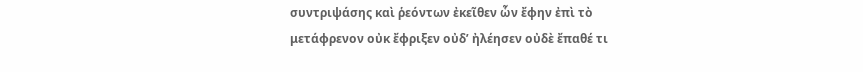συντριψάσης καὶ ῥεόντων ἐκεῖθεν ὧν ἔφην ἐπὶ τὸ
μετάφρενον οὐκ ἔφριξεν οὐδ’ ἠλέησεν οὐδὲ ἔπαθέ τι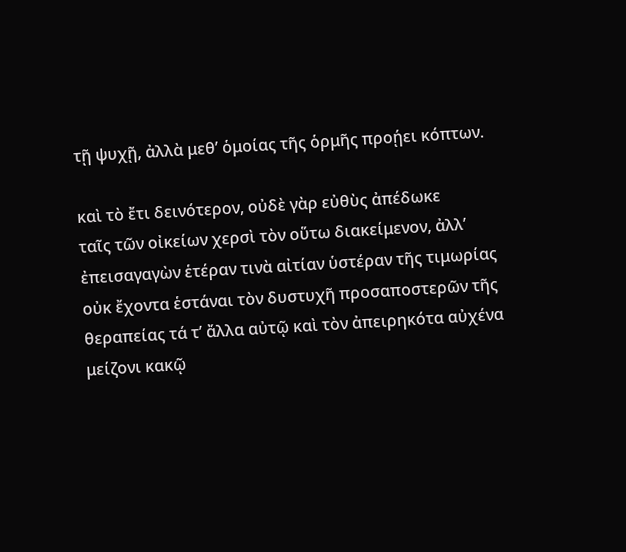τῇ ψυχῇ, ἀλλὰ μεθ’ ὁμοίας τῆς ὁρμῆς προῄει κόπτων.

καὶ τὸ ἔτι δεινότερον, οὐδὲ γὰρ εὐθὺς ἀπέδωκε
ταῖς τῶν οἰκείων χερσὶ τὸν οὕτω διακείμενον, ἀλλ’
ἐπεισαγαγὼν ἑτέραν τινὰ αἰτίαν ὑστέραν τῆς τιμωρίας
οὐκ ἔχοντα ἑστάναι τὸν δυστυχῆ προσαποστερῶν τῆς
θεραπείας τά τ’ ἄλλα αὐτῷ καὶ τὸν ἀπειρηκότα αὐχένα
μείζονι κακῷ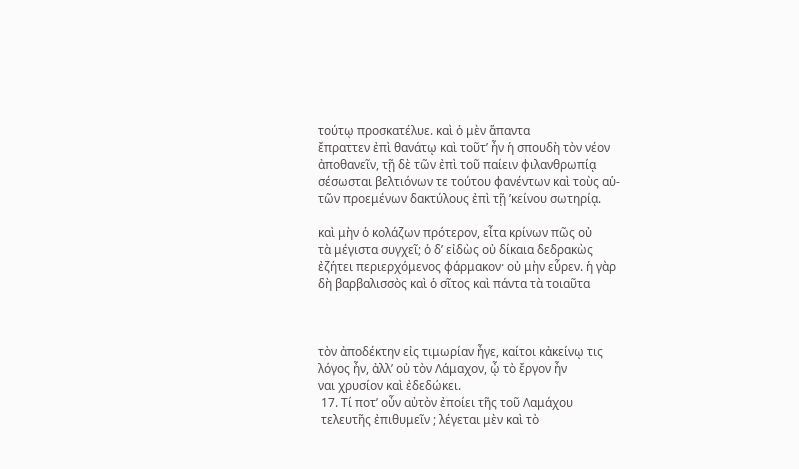τούτῳ προσκατέλυε. καὶ ὁ μὲν ἅπαντα
ἔπραττεν ἐπὶ θανάτῳ καὶ τοῦτ’ ἦν ἡ σπουδὴ τὸν νέον
ἀποθανεῖν, τῇ δὲ τῶν ἐπὶ τοῦ παίειν φιλανθρωπίᾳ
σέσωσται βελτιόνων τε τούτου φανέντων καὶ τοὺς αὑ-
τῶν προεμένων δακτύλους ἐπὶ τῇ ’κείνου σωτηρίᾳ.

καὶ μὴν ὁ κολάζων πρότερον, εἶτα κρίνων πῶς οὐ
τὰ μέγιστα συγχεῖ; ὁ δ’ εἰδὼς οὐ δίκαια δεδρακὼς
ἐζήτει περιερχόμενος φάρμακον· οὐ μὴν εὗρεν. ἡ γὰρ
δὴ βαρβαλισσὸς καὶ ὁ σῖτος καὶ πάντα τὰ τοιαῦτα



τὸν ἀποδέκτην εἰς τιμωρίαν ἦγε, καίτοι κἀκείνῳ τις
λόγος ἦν, ἀλλ’ οὐ τὸν Λάμαχον, ᾦ τὸ ἔργον ἦν
ναι χρυσίον καὶ ἐδεδώκει.
 17. Τί ποτ’ οὖν αὐτὸν ἐποίει τῆς τοῦ Λαμάχου
 τελευτῆς ἐπιθυμεῖν ; λέγεται μὲν καὶ τὸ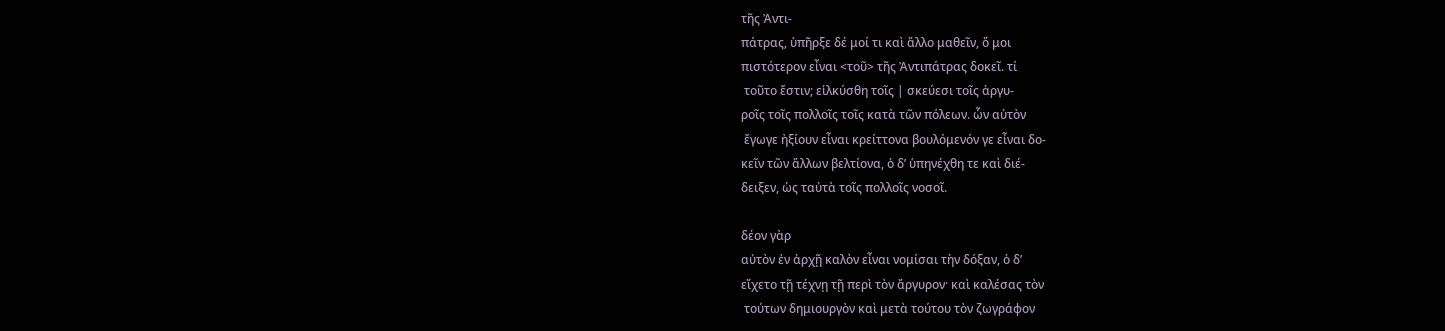τῆς Ἀντι-
πάτρας, ὑπῆρξε δέ μοί τι καὶ ἄλλο μαθεῖν, ὅ μοι
πιστότερον εἶναι <τοῦ> τῆς Ἀντιπάτρας δοκεῖ. τί
 τοῦτο ἔστιν; εἱλκύσθη τοῖς | σκεύεσι τοῖς ἀργυ-
ροῖς τοῖς πολλοῖς τοῖς κατὰ τῶν πόλεων. ὧν αὐτὸν
 ἔγωγε ἠξίουν εἶναι κρείττονα βουλόμενόν γε εἶναι δο-
κεῖν τῶν ἄλλων βελτίονα, ὁ δ’ ὑπηνέχθη τε καὶ διέ-
δειξεν, ὡς ταὐτὰ τοῖς πολλοῖς νοσοῖ.

δέον γὰρ
αὐτὸν ἐν ἀρχῇ καλὸν εἶναι νομίσαι τὴν δόξαν, ὁ δ’
εἴχετο τῇ τέχνῃ τῇ περὶ τὸν ἄργυρον· καὶ καλέσας τὸν
 τούτων δημιουργὸν καὶ μετὰ τούτου τὸν ζωγράφον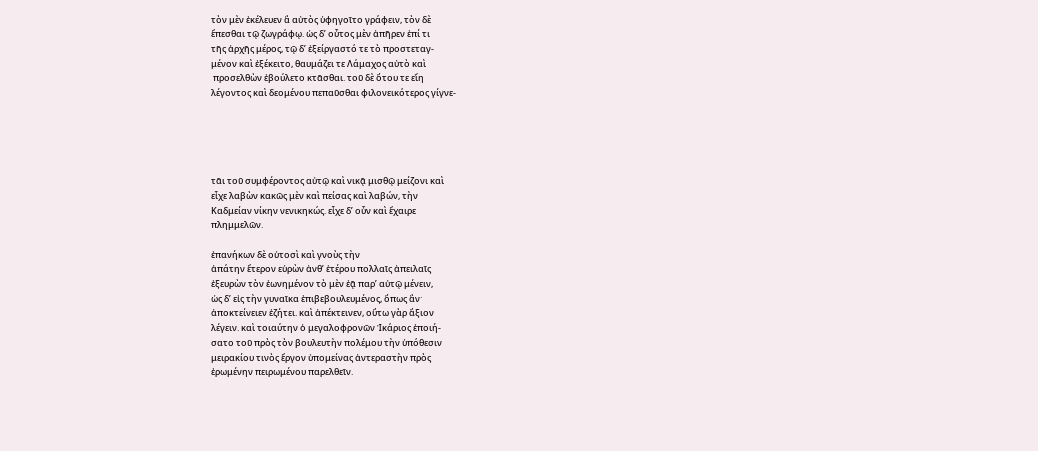τὸν μὲν ἐκέλευεν ἃ αὐτὸς ὑφηγοῖτο γράφειν, τὸν δὲ
ἕπεσθαι τῷ ζωγράφῳ. ὡς δ’ οὗτος μὲν ἀπῆρεν ἐπί τι
τῆς ἀρχῆς μέρος, τῷ δ’ ἐξείργαστό τε τὸ προστεταγ-
μένον καὶ ἐξέκειτο, θαυμάζει τε Λάμαχος αὐτὸ καὶ
 προσελθὼν ἐβούλετο κτᾶσθαι. τοῦ δὲ ὅτου τε εἴη
λέγοντος καὶ δεομένου πεπαῦσθαι φιλονεικότερος γίγνε-





τᾶι τοῦ συμφέροντος αὐτῷ καὶ νικᾷ μισθῷ μείζονι καὶ
εἶχε λαβὼν κακῶς μὲν καὶ πείσας καὶ λαβών, τὴν
Καδμείαν νίκην νενικηκώς. εἶχε δ’ οὖν καὶ ἔχαιρε
πλημμελῶν.

ἐπανήκων δὲ οὑτοσὶ καὶ γνοὺς τὴν
ἀπάτην ἕτερον εὑρὼν ἀνθ’ ἑτέρου πολλαῖς ἀπειλαῖς
ἐξευρὼν τὸν ἐωνημένον τὸ μὲν ἐᾷ παρ’ αὐτῷ μένειν,
ὡς δ’ εἰς τὴν γυναῖκα ἐπιβεβουλευμένος, ὅπως ἂν·
ἀποκτείνειεν ἐζήτει. καὶ ἀπέκτεινεν, οὕτω γὰρ ἄξιον
λέγειν. καὶ τοιαύτην ὁ μεγαλοφρονῶν Ἰκάριος ἐποιή-
σατο τοῦ πρὸς τὸν βουλευτὴν πολέμου τὴν ὑπόθεσιν
μειρακίου τινὸς ἔργον ὑπομείνας ἀντεραστὴν πρὸς
ἐρωμένην πειρωμένου παρελθεῖν.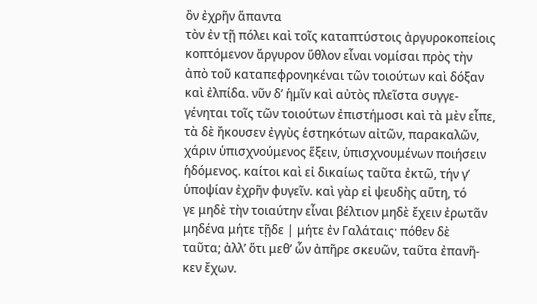ὂν ἐχρῆν ἅπαντα
τὸν ἐν τῇ πόλει καὶ τοῖς καταπτύστοις ἀργυροκοπείοις
κοπτόμενον ἄργυρον ὕθλον εἶναι νομίσαι πρὸς τὴν
ἀπὸ τοῦ καταπεφρονηκέναι τῶν τοιούτων καὶ δόξαν
καὶ ἐλπίδα. νῦν δ’ ἡμῖν καὶ αὐτὸς πλεῖστα συγγε-
γένηται τοῖς τῶν τοιούτων ἐπιστήμοσι καὶ τὰ μὲν εἶπε,
τὰ δὲ ἤκουσεν ἐγγὺς ἑστηκότων αἰτῶν, παρακαλῶν,
χάριν ὑπισχνούμενος ἕξειν, ὑπισχνουμένων ποιήσειν
ἡδόμενος. καίτοι καὶ εἰ δικαίως ταῦτα ἐκτῶ, τήν γ’
ὑποψίαν ἐχρῆν φυγεῖν. καὶ γὰρ εἰ ψευδὴς αὕτη, τό
γε μηδὲ τὴν τοιαύτην εἶναι βέλτιον μηδὲ ἔχειν ἐρωτᾶν
μηδένα μήτε τῇδε | μήτε ἐν Γαλάταις· πόθεν δὲ
ταῦτα; ἀλλ’ ὅτι μεθ’ ὧν ἀπῆρε σκευῶν, ταῦτα ἐπανῆ-
κεν ἔχων.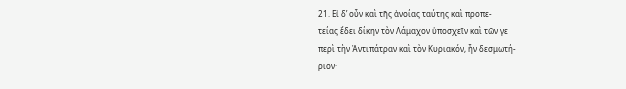21. Εἰ δ’ οὖν καὶ τῆς ἀνοίας ταύτης καὶ προπε-
τείας ἔδει δίκην τὸν Λάμαχον ὑποσχεῖν καὶ τῶν γε
περὶ τὴν Ἀντιπάτραν καὶ τὸν Κυριακόν, ἦν δεσμωτή-
ριον·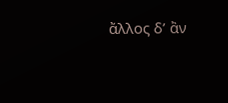ἄλλος δ’ ἂν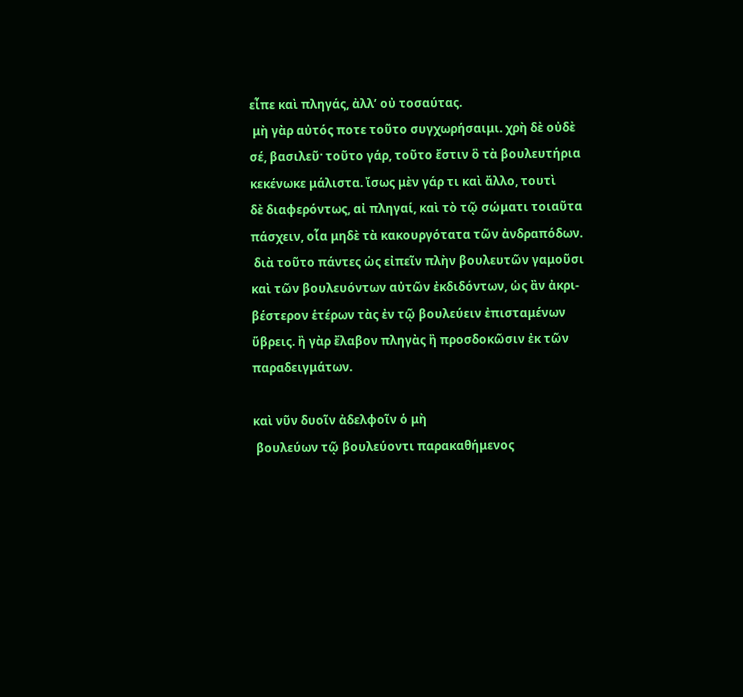εἶπε καὶ πληγάς, ἀλλ’ οὐ τοσαύτας.
 μὴ γὰρ αὐτός ποτε τοῦτο συγχωρήσαιμι. χρὴ δὲ οὐδὲ
σέ, βασιλεῦ· τοῦτο γάρ, τοῦτο ἔστιν ὃ τὰ βουλευτήρια
κεκένωκε μάλιστα. ἴσως μὲν γάρ τι καὶ ἄλλο, τουτὶ
δὲ διαφερόντως, αἰ πληγαί, καὶ τὸ τῷ σώματι τοιαῦτα
πάσχειν, οἷα μηδὲ τὰ κακουργότατα τῶν ἀνδραπόδων.
 διὰ τοῦτο πάντες ὡς εἰπεῖν πλὴν βουλευτῶν γαμοῦσι
καὶ τῶν βουλευόντων αὐτῶν ἐκδιδόντων, ὡς ἂν ἀκρι-
βέστερον ἑτέρων τὰς ἐν τῷ βουλεύειν ἐπισταμένων
ὕβρεις. ἢ γὰρ ἔλαβον πληγὰς ἢ προσδοκῶσιν ἐκ τῶν
παραδειγμάτων.

καὶ νῦν δυοῖν ἀδελφοῖν ὁ μὴ
 βουλεύων τῷ βουλεύοντι παρακαθήμενος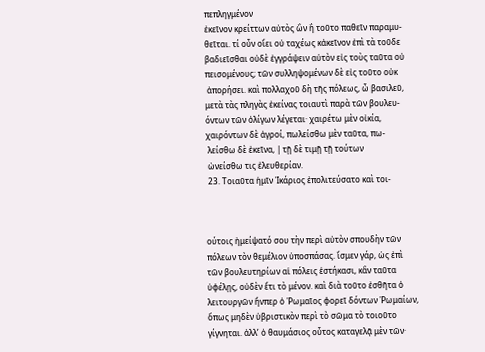πεπληγμένον
ἐκεῖνον κρείττων αὐτὸς ὢν ἢ τοῦτο παθεῖν παραμυ-
θεῖται. τί οὖν οἴει οὐ ταχέως κἀκεῖνον ἐπὶ τὰ τοῦδε
βαδιεῖσθαι οὐδὲ ἐγγράψειν αὑτὸν εἰς τοὺς ταῦτα οὐ
πεισομένους; τῶν συλληψομένων δὲ εἰς τοῦτο οὐκ
 ἀπορήσει. καὶ πολλαχοῦ δὴ τῆς πόλεως, ὦ βασιλεῦ,
μετὰ τὰς πληγὰς ἐκείνας τοιαυτὶ παρὰ τῶν βουλευ-
όντων τῶν ὀλίγων λέγεται· χαιρέτω μὲν οἰκία,
χαιρόντων δὲ ἀγροί, πωλείσθω μὲν ταῦτα, πω-
 λείσθω δὲ ἐκεῖνα, | τῇ δὲ τιμῇ τῇ τούτων
 ὠνείσθω τις ἐλευθερίαν.
 23. Τοιαῦτα ἡμῖν Ἰκάριος ἐπολιτεύσατο καὶ τοι-



ούτοις ἠμείψατό σου τὴν περὶ αὐτὸν σπουδὴν τῶν
πόλεων τὸν θεμέλιον ὑποσπάσας. ἴσμεν γάρ, ὡς ἐπὶ
τῶν βουλευτηρίων αἱ πόλεις ἑστήκασι, κἂν ταῦτα
ὑφέλῃς, οὐδὲν ἔτι τὸ μένον. καὶ διὰ τοῦτο ἐσθῆτα ὁ
λειτουργῶν ἥνπερ ὁ Ῥωμαῖος φορεῖ δόντων Ῥωμαίων,
ὅπως μηδὲν ὑβριστικὸν περὶ τὸ σῶμα τὸ τοιοῦτο
γίγνηται. ἀλλ’ ὁ θαυμάσιος οὗτος καταγελᾷ μὲν τῶν·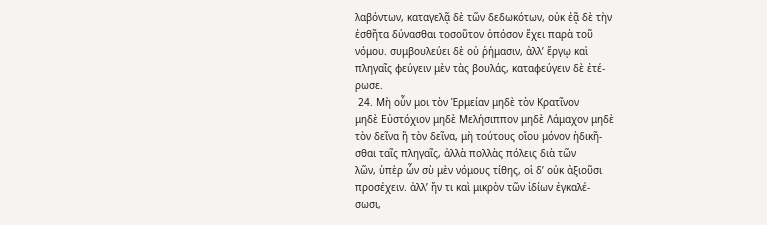λαβόντων, καταγελᾷ δὲ τῶν δεδωκότων, οὐκ ἐᾷ δὲ τὴν
ἐσθῆτα δύνασθαι τοσοῦτον ὁπόσον ἔχει παρὰ τοῦ
νόμου. συμβουλεύει δὲ οὐ ῥήμασιν, ἀλλ’ ἔργῳ καὶ
πληγαῖς φεύγειν μὲν τὰς βουλάς, καταφεύγειν δὲ ἐτέ-
ρωσε.
 24. Μὴ οὖν μοι τὸν Ἑρμείαν μηδὲ τὸν Κρατῖνον
μηδὲ Εὐστόχιον μηδὲ Μελήσιππον μηδὲ Λάμαχον μηδὲ
τὸν δεῖνα ἢ τὸν δεῖνα, μὴ τούτους οἴου μόνον ἠδικῆ-
σθαι ταῖς πληγαῖς, ἀλλὰ πολλὰς πόλεις διὰ τῶν
λῶν, ὑπὲρ ὧν σὺ μὲν νόμους τίθης, οἱ δ’ οὐκ ἀξιοῦσι
προσέχειν. ἀλλ’ ἤν τι καὶ μικρὸν τῶν ἰδίων ἐγκαλέ-
σωσι,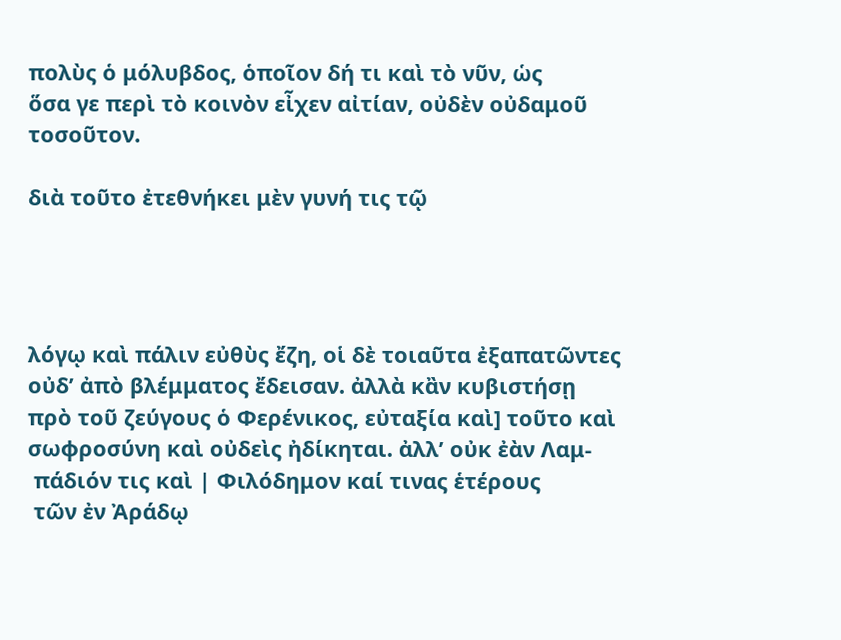πολὺς ὁ μόλυβδος, ὁποῖον δή τι καὶ τὸ νῦν, ὡς
ὅσα γε περὶ τὸ κοινὸν εἶχεν αἰτίαν, οὐδὲν οὐδαμοῦ
τοσοῦτον.

διὰ τοῦτο ἐτεθνήκει μὲν γυνή τις τῷ




λόγῳ καὶ πάλιν εὐθὺς ἔζη, οἱ δὲ τοιαῦτα ἐξαπατῶντες
οὐδ’ ἀπὸ βλέμματος ἔδεισαν. ἀλλὰ κἂν κυβιστήσῃ
πρὸ τοῦ ζεύγους ὁ Φερένικος, εὐταξία καὶ] τοῦτο καὶ
σωφροσύνη καὶ οὐδεὶς ἠδίκηται. ἀλλ’ οὐκ ἐὰν Λαμ-
 πάδιόν τις καὶ | Φιλόδημον καί τινας ἑτέρους
 τῶν ἐν Ἀράδῳ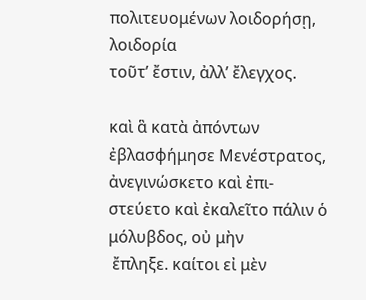πολιτευομένων λοιδορήσῃ, λοιδορία
τοῦτ’ ἔστιν, ἀλλ’ ἔλεγχος.

καὶ ἃ κατὰ ἀπόντων
ἐβλασφήμησε Μενέστρατος, ἀνεγινώσκετο καὶ ἐπι-
στεύετο καὶ ἐκαλεῖτο πάλιν ὁ μόλυβδος, οὐ μὴν
 ἔπληξε. καίτοι εἰ μὲν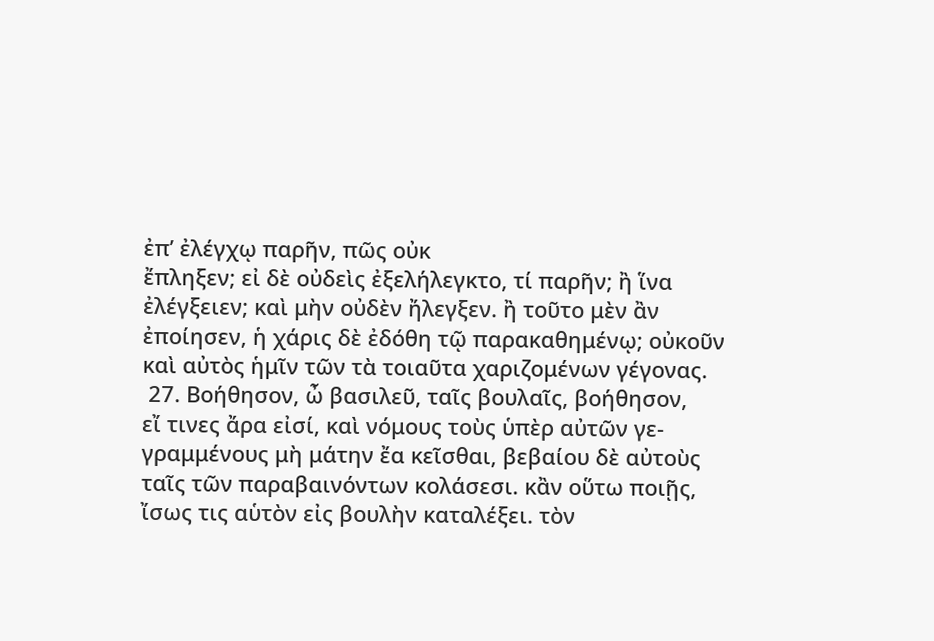ἐπ’ ἐλέγχῳ παρῆν, πῶς οὐκ
ἔπληξεν; εἰ δὲ οὐδεὶς ἐξελήλεγκτο, τί παρῆν; ἢ ἵνα
ἐλέγξειεν; καὶ μὴν οὐδὲν ἤλεγξεν. ἢ τοῦτο μὲν ἂν
ἐποίησεν, ἡ χάρις δὲ ἐδόθη τῷ παρακαθημένῳ; οὐκοῦν
καὶ αὐτὸς ἡμῖν τῶν τὰ τοιαῦτα χαριζομένων γέγονας.
 27. Βοήθησον, ὦ βασιλεῦ, ταῖς βουλαῖς, βοήθησον,
εἴ τινες ἄρα εἰσί, καὶ νόμους τοὺς ὑπὲρ αὐτῶν γε-
γραμμένους μὴ μάτην ἔα κεῖσθαι, βεβαίου δὲ αὐτοὺς
ταῖς τῶν παραβαινόντων κολάσεσι. κἂν οὕτω ποιῇς,
ἴσως τις αὑτὸν εἰς βουλὴν καταλέξει. τὸν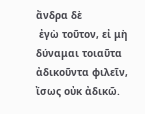ἄνδρα δὲ
 ἐγὼ τοῦτον, εἰ μὴ δύναμαι τοιαῦτα ἀδικοῦντα φιλεῖν,
ἴσως οὐκ ἀδικῶ.